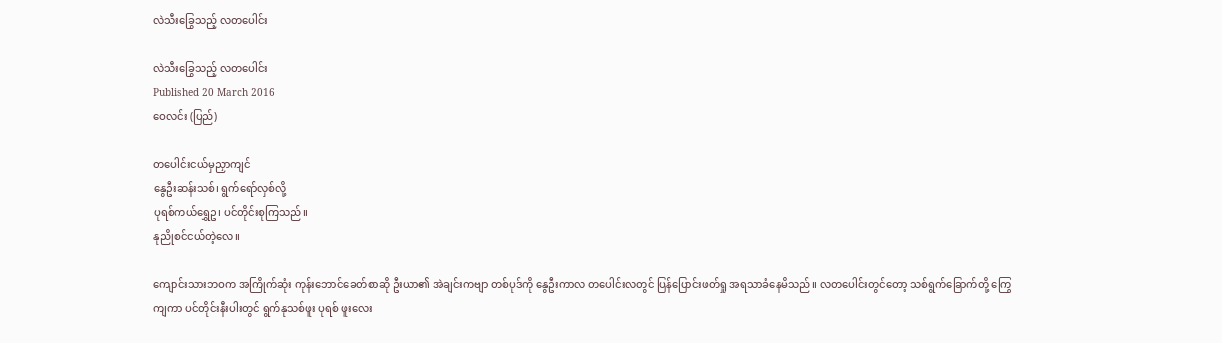လဲသီးခြွေသည့် လတပေါင်း

လဲသီးခြွေသည့် လတပေါင်း
Published 20 March 2016
ဝေလင်း (ပြည်)

တပေါင်းငယ်မှညှာကျင်
နွေဦးဆန်းသစ်၊ ရွက်ရော်လှစ်လို့
ပုရစ်ကယ်ရွှေဥ၊ ပင်တိုင်းစုကြသည်။
နုညိုစင်ငယ်တဲ့လေ။

ကျောင်းသားဘဝက အကြိုက်ဆုံး ကုန်းဘောင်ခေတ်စာဆို ဦးယာ၏ အဲချင်းကဗျာ တစ်ပုဒ်ကို နွေဦးကာလ တပေါင်းလတွင် ပြန်ပြောင်းဖတ်ရှု အရသာခံနေမိသည်။ လတပေါင်းတွင်တော့ သစ်ရွက်ခြောက်တို့ ကြွေကျကာ ပင်တိုင်းနီးပါးတွင် ရွက်နုသစ်ဖူး ပုရစ် ဖူးလေး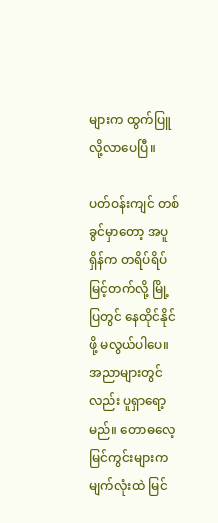များက ထွက်ပြူလို့လာပေပြီ။

ပတ်ဝန်းကျင် တစ်ခွင်မှာတော့ အပူရှိန်က တရိပ်ရိပ်မြင့်တက်လို့ မြို့ပြတွင် နေထိုင်နိုင်ဖို့ မလွယ်ပါပေ။ အညာများတွင်လည်း ပူရှာရော့မည်။ တောဓလေ့ မြင်ကွင်းများက မျက်လုံးထဲ မြင်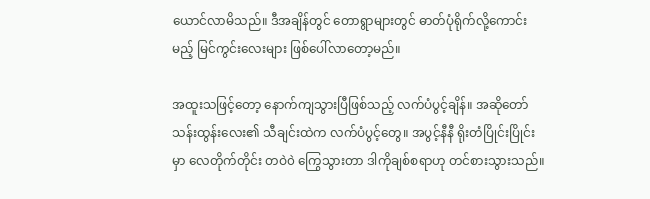ယောင်လာမိသည်။ ဒီအချိန်တွင် တောရွာများတွင် ဓာတ်ပုံရိုက်လို့ကောင်းမည့် မြင်ကွင်းလေးများ ဖြစ်ပေါ်လာတော့မည်။

အထူးသဖြင့်တော့ နောက်ကျသွားပြီဖြစ်သည့် လက်ပံပွင့်ချိန်။ အဆိုတော် သန်းထွန်းလေး၏ သီချင်းထဲက လက်ပံပွင့်တွေ။ အပွင့်နီနီ ရိုးတံပြိုင်းပြိုင်းမှာ လေတိုက်တိုင်း တဝဲ၀ဲ ကြွေသွားတာ ဒါကိုချစ်စရာဟု တင်စားသွားသည်။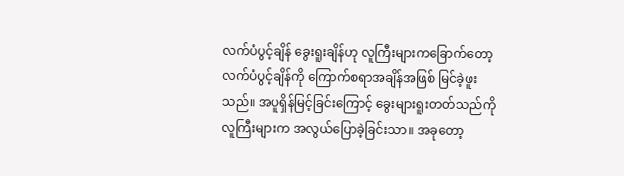လက်ပံပွင့်ချိန် ခွေးရူးချိန်ဟု လူကြီးများကခြောက်တော့ လက်ပံပွင့်ချိန်ကို ကြောက်စရာအချိန်အဖြစ် မြင်ခဲ့ဖူးသည်။ အပူရှိန်မြင့်ခြင်းကြောင့် ခွေးများရူးတတ်သည်ကို လူကြီးများက အလွယ်ပြောခဲ့ခြင်းသာ။ အခုတော့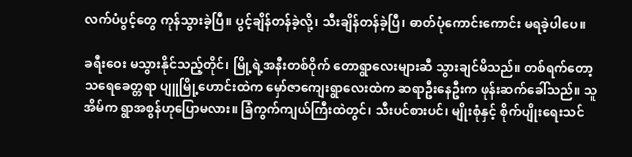လက်ပံပွင့်တွေ ကုန်သွားခဲ့ပြီ။ ပွင့်ချိန်တန်ခဲ့လို့၊ သီးချိန်တန်ခဲ့ပြီ၊ ဓာတ်ပုံကောင်းကောင်း မရခဲ့ပါပေ။

ခရီးဝေး မသွားနိုင်သည့်တိုင်၊ မြို့ရဲ့အနီးတစ်ဝိုက် တောရွာလေးများဆီ သွားချင်မိသည်။ တစ်ရက်တော့ သရေခေတ္တရာ ပျူမြို့ဟောင်းထဲက မှော်ဇာကျေးရွာလေးထဲက ဆရာဦးနေဦးက ဖုန်းဆက်ခေါ်သည်။ သူအိမ်က ရွာအစွန်ဟုပြောမလား။ ခြံကွက်ကျယ်ကြီးထဲတွင်၊ သီးပင်စားပင်၊ မျိုးစုံနှင့် စိုက်ပျိုးရေးသင်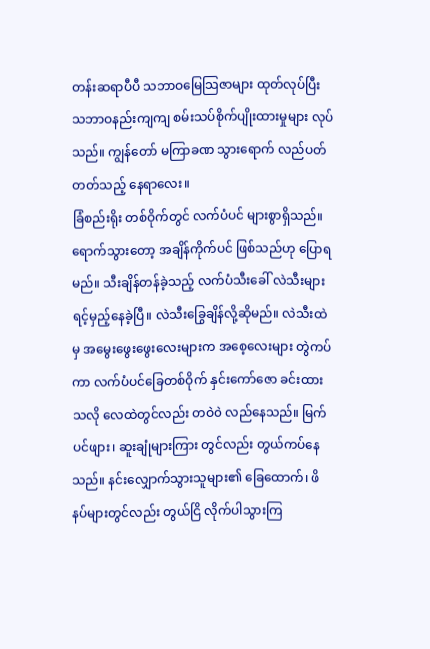တန်းဆရာပီပီ သဘာဝမြေသြဇာများ ထုတ်လုပ်ပြီး သဘာဝနည်းကျကျ စမ်းသပ်စိုက်ပျိုးထားမှုများ လုပ်သည်။ ကျွန်တော် မကြာခဏ သွားရောက် လည်ပတ်တတ်သည့် နေရာလေး။
ခြံစည်းရိုး တစ်ဝိုက်တွင် လက်ပံပင် များစွာရှိသည်။ ရောက်သွားတော့ အချိန်ကိုက်ပင် ဖြစ်သည်ဟု ပြောရမည်။ သီးချိန်တန်ခဲ့သည့် လက်ပံသီးခေါ် လဲသီးများ ရင့်မှည့်နေခဲ့ပြီ။ လဲသီးခြွေချိန်လို့ဆိုမည်။ လဲသီးထဲမှ အမွေးဖွေးဖွေးလေးများက အစေ့လေးများ တွဲကပ်ကာ လက်ပံပင်ခြေတစ်ဝိုက် နှင်းကော်ဇော ခင်းထားသလို လေထဲတွင်လည်း တဝဲ၀ဲ လည်နေသည်။ မြက်ပင်ဖျား၊ ဆူးချုံများကြား တွင်လည်း တွယ်ကပ်နေသည်။ နင်းလျှောက်သွားသူများ၏ ခြေထောက်၊ ဖိနပ်များတွင်လည်း တွယ်ငြိ လိုက်ပါသွားကြ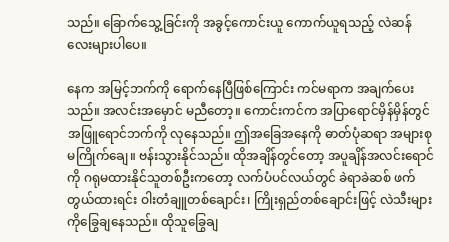သည်။ ခြောက်သွေ့ခြင်းကို အခွင့်ကောင်းယူ ကောက်ယူရသည့် လဲဆန်လေးများပါပေ။

နေက အမြင့်ဘက်ကို ရောက်နေပြီဖြစ်ကြောင်း ကင်မရာက အချက်ပေးသည်။ အလင်းအမှောင် မညီတော့။ ကောင်းကင်က အပြာရောင်မှိန်မှိန်တွင် အဖြူရောင်ဘက်ကို လုနေသည်။ ဤအခြေအနေကို ဓာတ်ပုံဆရာ အများစုမကြိုက်ချေ။ ဗန်းသွားနိုင်သည်။ ထိုအချိန်တွင်တော့ အပူချိန်အလင်းရောင်ကို ဂရုမထားနိုင်သူတစ်ဦးကတော့ လက်ပံပင်လယ်တွင် ခဲရာခဲဆစ် ဖက်တွယ်ထားရင်း ဝါးတံချူတစ်ချောင်း၊ ကြိုးရှည်တစ်ချောင်းဖြင့် လဲသီးများကိုခြွေချနေသည်။ ထိုသူခြွေချ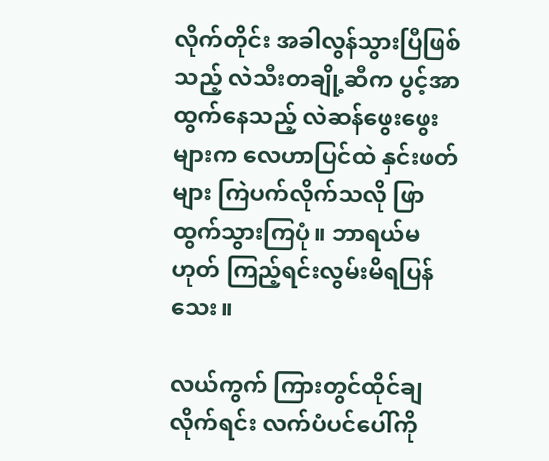လိုက်တိုင်း အခါလွန်သွားပြီဖြစ်သည့် လဲသီးတချို့ဆီက ပွင့်အာထွက်နေသည့် လဲဆန်ဖွေးဖွေးများက လေဟာပြင်ထဲ နှင်းဖတ်များ ကြဲပက်လိုက်သလို ဖြာထွက်သွားကြပုံ။ ဘာရယ်မဟုတ် ကြည့်ရင်းလွမ်းမိရပြန်သေး။

လယ်ကွက် ကြားတွင်ထိုင်ချလိုက်ရင်း လက်ပံပင်ပေါ်ကို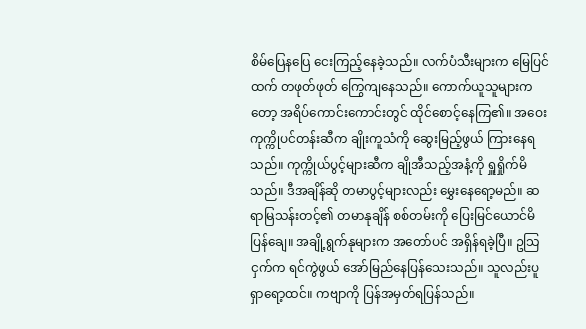စိမ်ပြေနပြေ ငေးကြည့်နေခဲ့သည်။ လက်ပံသီးများက မြေပြင်ထက် တဖုတ်ဖုတ် ကြွေကျနေသည်။ ကောက်ယူသူများကတော့ အရိပ်ကောင်းကောင်းတွင် ထိုင်စောင့်နေကြ၏။ အဝေးကုက္ကိုပင်တန်းဆီက ချိုးကူသံကို ဆွေးမြည့်ဖွယ် ကြားနေရသည်။ ကုက္ကိုယ်ပွင့်များဆီက ချိုအီသည့်အနံ့ကို ရှူရှိုက်မိသည်။ ဒီအချိန်ဆို တမာပွင့်များလည်း မွှေးနေရော့မည်။ ဆရာမြသန်းတင့်၏ တမာနုချိန် စစ်တမ်းကို ပြေးမြင်ယောင်မိပြန်ချေ။ အချို့ရွက်နုများက အတော်ပင် အရှိန်ရခဲ့ပြီ။ ဥသြငှက်က ရင်ကွဲဖွယ် အော်မြည်နေပြန်သေးသည်။ သူလည်းပူရှာရော့ထင်။ ကဗျာကို ပြန်အမှတ်ရပြန်သည်။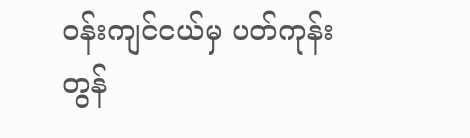ဝန်းကျင်ငယ်မှ ပတ်ကုန်း
တွန်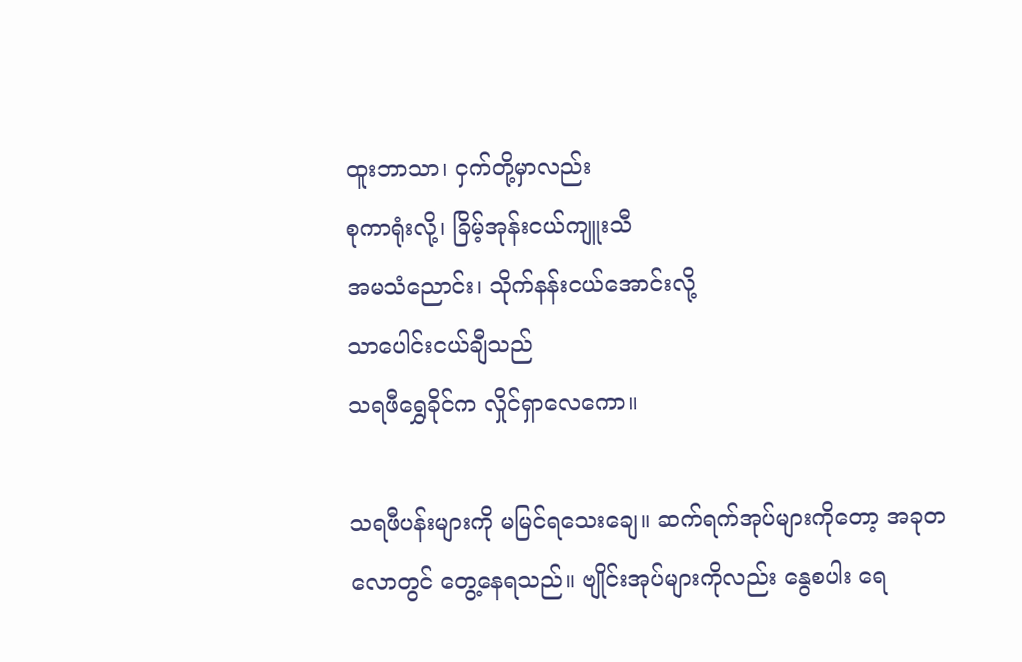ထူးဘာသာ၊ ငှက်တို့မှာလည်း
စုကာရုံးလို့၊ ခြိမ့်အုန်းငယ်ကျူးသီ
အမသံညောင်း၊ သိုက်နန်းငယ်အောင်းလို့
သာပေါင်းငယ်ချီသည်
သရဖီရွှေခိုင်က လှိုင်ရှာလေကော။

သရဖီပန်းများကို မမြင်ရသေးချေ။ ဆက်ရက်အုပ်များကိုတော့ အခုတလောတွင် တွေ့နေရသည်။ ဗျိုင်းအုပ်များကိုလည်း နွေစပါး ရေ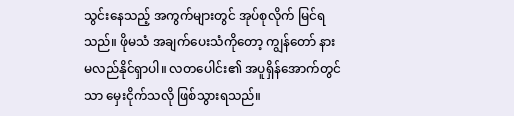သွင်းနေသည့် အကွက်များတွင် အုပ်စုလိုက် မြင်ရသည်။ ဖိုမသံ အချက်ပေးသံကိုတော့ ကျွန်တော် နားမလည်နိုင်ရှာပါ။ လတပေါင်း၏ အပူရှိန်အောက်တွင်သာ မှေးငိုက်သလို ဖြစ်သွားရသည်။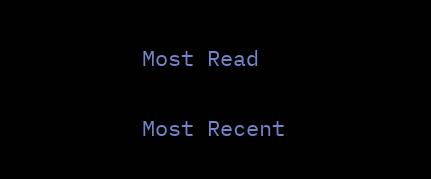Most Read

Most Recent